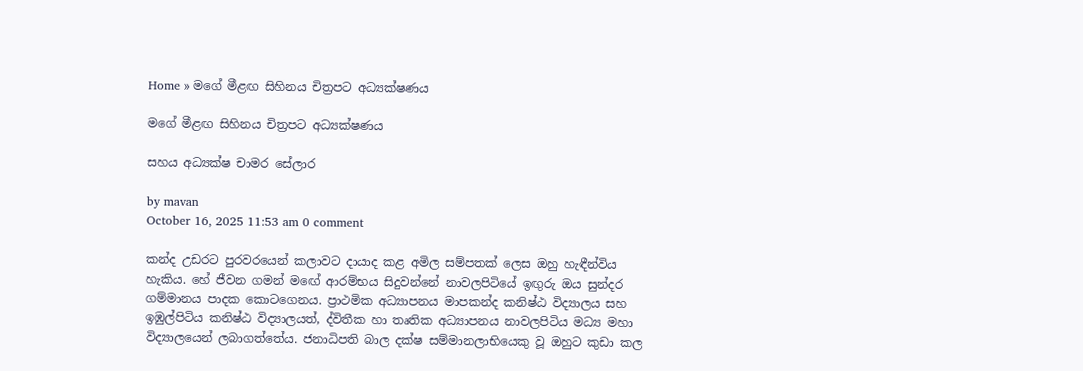Home » මගේ මීළඟ සිහිනය චිත්‍රපට අධ්‍යක්ෂණය

මගේ මීළඟ සිහිනය චිත්‍රපට අධ්‍යක්ෂණය

සහය අධ්‍යක්ෂ චාමර සේලාර

by mavan
October 16, 2025 11:53 am 0 comment

කන්ද උඩරට පුරවරයෙන් කලාවට දායාද කළ අමිල සම්පතක් ලෙස ඔහු හැඳීන්විය හැකිය. හේ ජීවන ගමන් මඟේ ආරම්භය සිදුවන්නේ නාවලපිටියේ ඉඟුරු ඔය සුන්දර ගම්මානය පාදක කොටගෙනය. ප්‍රාථමික අධ්‍යාපනය මාපකන්ද කනිෂ්ඨ විද්‍යාලය සහ ඉඹුල්පිටිය කනිෂ්ඨ විද්‍යාලයත්, ද්විතීක හා තෘතික අධ්‍යාපනය නාවලපිටිය මධ්‍ය මහා විද්‍යාලයෙන් ලබාගත්තේය. ජනාධිපති බාල දක්ෂ සම්මානලාභියෙකු වූ ඔහුට කුඩා කල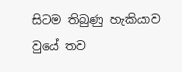සිටම තිබුණු හැකියාව වුයේ තව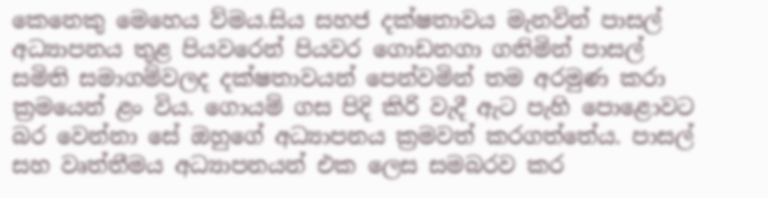කෙනෙකු මෙහෙය ව්මය.සිය සහජ දක්ෂතාවය මැනවින් පාසල් අධ්‍යාපනය තුළ පියවරෙන් පියවර ගොඩනගා ගනිමින් පාසල් සමිති සමාගම්වලද දක්ෂතාවයන් පෙන්වමින් තම අරමුණ කරා ක්‍රමයෙන් ළං විය. ගොයම් ගස පිදි කිරි වැදී ඇට පැහි පොළොවට බර වෙන්නා සේ ඔහුගේ අධ්‍යාපනය ක්‍රමවත් කරගත්තේය. පාසල් සහ වෘත්තීමය අධ්‍යාපනයන් එක ලෙස සමබරව කර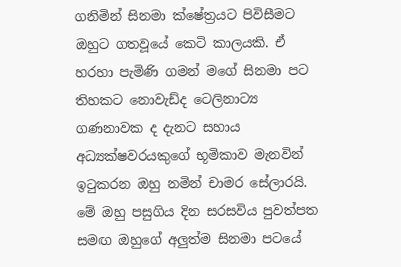ගනිමින් සිනමා ක්ෂේත්‍රයට පිවිසීමට ඔහුට ගතවූයේ කෙටි කාලයකි. ඒ හරහා පැමිණි ගමන් මගේ සිනමා පට තිහකට නොවැඩ්ද ටෙලිනාට්‍ය ගණනාවක ද දැනට සහාය අධ්‍යක්ෂවරයකුගේ භූමිකාව මැනවින් ඉටුකරන ඔහු නමින් චාමර සේලාරයි. මේ ඔහු පසුගිය දින සරසවිය පුවත්පත සමඟ ඔහුගේ අලුත්ම සිනමා පටයේ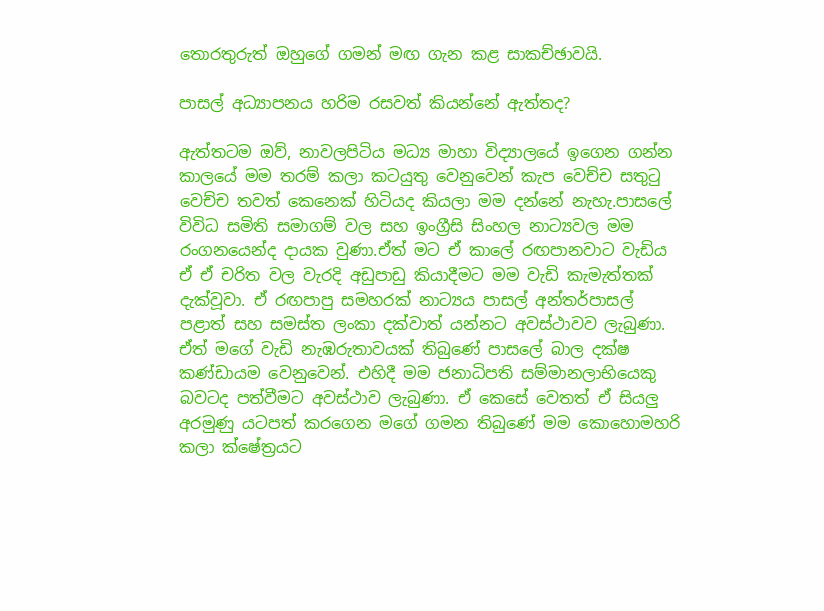තොරතුරුත් ඔහුගේ ගමන් මඟ ගැන කළ සාකච්ඡාවයි.

පාසල් අධ්‍යාපනය හරිම රසවත් කියන්නේ ඇත්තද?

ඇත්තටම ඔව්, නාවලපිටිය මධ්‍ය මාහා විද්‍යාලයේ ඉගෙන ගන්න කාලයේ මම තරම් කලා කටයුතු වෙනුවෙන් කැප වෙච්ච සතුටු වෙච්ච තවත් කෙනෙක් හිටියද කියලා මම දන්නේ නැහැ.පාසලේ විවිධ සමිති සමාගම් වල සහ ඉංග්‍රීසි සිංහල නාට්‍යවල මම රංගනයෙන්ද දායක වුණා.ඒත් මට ඒ කාලේ රඟපානවාට වැඩිය ඒ ඒ චරිත වල වැරදි අඩුපාඩු කියාදීමට මම වැඩි කැමැත්තක් දැක්වූවා. ඒ රඟපාපු සමහරක් නාට්‍යය පාසල් අන්තර්පාසල් පළාත් සහ සමස්ත ලංකා දක්වාත් යන්නට අවස්ථාවව ලැබුණා. ඒත් මගේ වැඩි නැඹරුතාවයක් තිබුණේ පාසලේ බාල දක්ෂ කණ්ඩායම වෙනුවෙන්. එහිදී මම ජනාධිපති සම්මානලාභියෙකු බවටද පත්වීමට අවස්ථාව ලැබුණා. ඒ කෙසේ වෙතත් ඒ සියලු අරමුණු යටපත් කරගෙන මගේ ගමන තිබුණේ මම කොහොමහරි කලා ක්ෂේත්‍රයට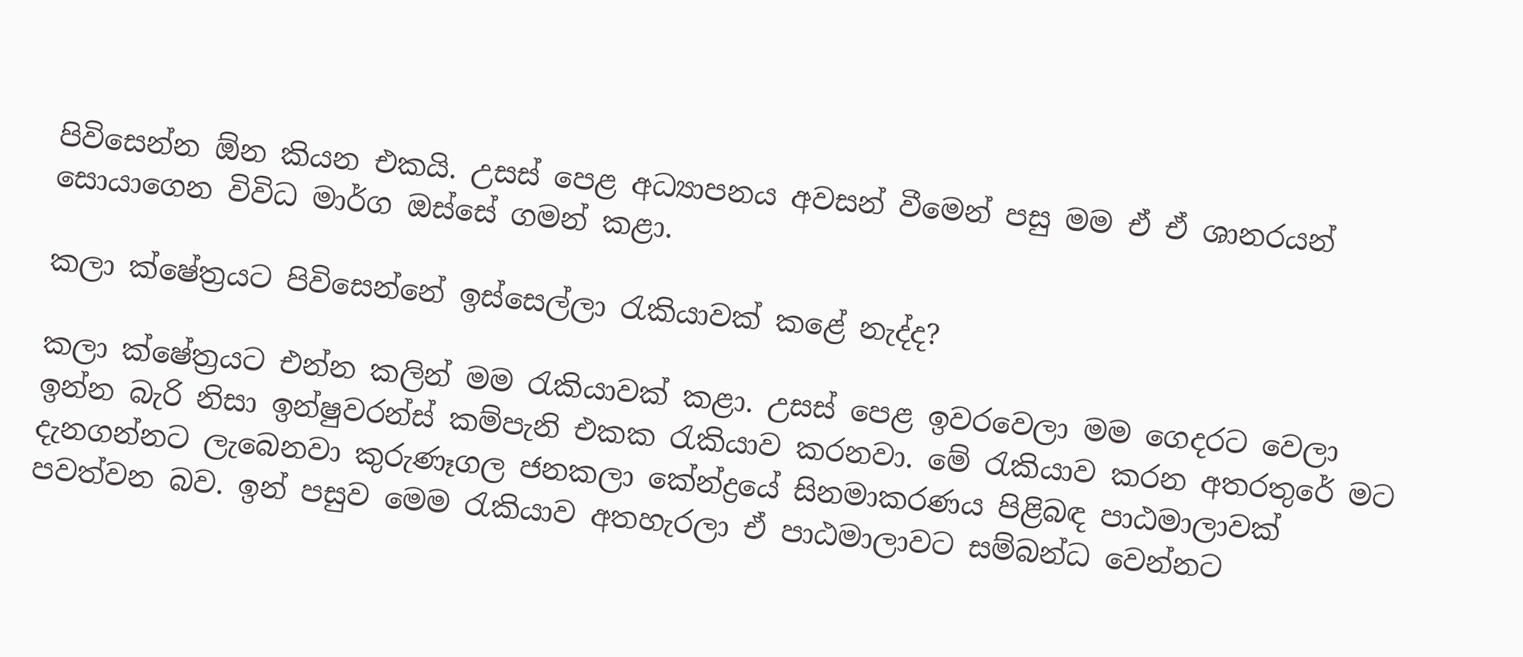පිවිසෙන්න ඕන කියන එකයි. උසස් පෙළ අධ්‍යාපනය අවසන් වීමෙන් පසු මම ඒ ඒ ශානරයන් සොයාගෙන විවිධ මාර්ග ඔස්සේ ගමන් කළා.

කලා ක්ෂේත්‍රයට පිවිසෙන්නේ ඉස්සෙල්ලා රැකියාවක් කළේ නැද්ද?

කලා ක්ෂේත්‍රයට එන්න කලින් මම රැකියාවක් කළා. උසස් පෙළ ඉවරවෙලා මම ගෙදරට වෙලා ඉන්න බැරි නිසා ඉන්ෂුවරන්ස් කම්පැනි එකක රැකියාව කරනවා. මේ රැකියාව කරන අතරතුරේ මට දැනගන්නට ලැබෙනවා කුරුණෑගල ජනකලා කේන්ද්‍රයේ සිනමාකරණය පිළිබඳ පාඨමාලාවක් පවත්වන බව. ඉන් පසුව මෙම රැකියාව අතහැරලා ඒ පාඨමාලාවට සම්බන්ධ වෙන්නට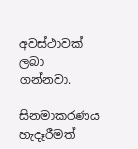අවස්ථාවක් ලබා ගන්නවා.

සිනමාකරණය හැදෑරීමත්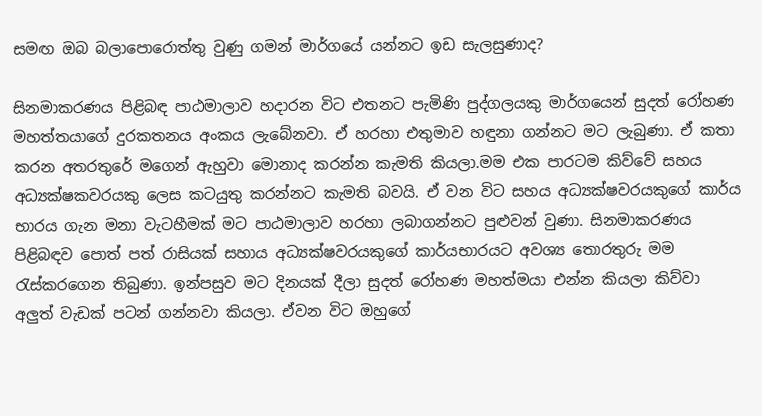සමඟ ඔබ බලාපොරොත්තු වුණු ගමන් මාර්ගයේ යන්නට ඉඩ සැලසුණාද?

සිනමාකරණය පිළිබඳ පාඨමාලාව හදාරන විට එතනට පැමිණි පුද්ගලයකු මාර්ගයෙන් සුදත් රෝහණ මහත්තයාගේ දුරකතනය අංකය ලැබේනවා. ඒ හරහා එතුමාව හඳුනා ගන්නට මට ලැබුණා. ඒ කතා කරන අතරතුරේ මගෙන් ඇහුවා මොනාද කරන්න කැමති කියලා.මම එක පාරටම කිව්වේ සහය අධ්‍යක්ෂකවරයකු ලෙස කටයුතු කරන්නට කැමති බවයි. ඒ වන විට සහය අධ්‍යක්ෂවරයකුගේ කාර්ය භාරය ගැන මනා වැටහීමක් මට පාඨමාලාව හරහා ලබාගන්නට පුළුවන් වුණා. සිනමාකරණය පිළිබඳව පොත් පත් රාසියක් සහාය අධ්‍යක්ෂවරයකුගේ කාර්යභාරයට අවශ්‍ය තොරතුරු මම රැස්කරගෙන තිබුණා. ඉන්පසුව මට දිනයක් දීලා සුදත් රෝහණ මහත්මයා එන්න කියලා කිව්වා අලුත් වැඩක් පටන් ගන්නවා කියලා. ඒවන විට ඔහුගේ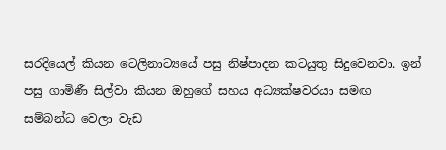සරදියෙල් කියන ටෙලිනාට්‍යයේ පසු නිෂ්පාදන කටයුතු සිදුවෙනවා. ඉන් පසු ගාමිණී සිල්වා කියන ඔහුගේ සහය අධ්‍යක්ෂවරයා සමඟ සම්බන්ධ වෙලා වැඩ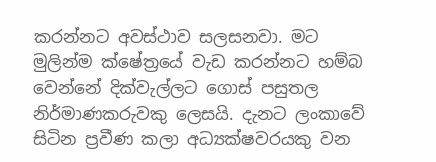කරන්නට අවස්ථාව සලසනවා. මට මුලින්ම ක්ෂේත්‍රයේ වැඩ කරන්නට හම්බ වෙන්නේ දික්වැල්ලට ගොස් පසුතල නිර්මාණකරුවකු ලෙසයි. දැනට ලංකාවේ සිටින ප්‍රවීණ කලා අධ්‍යක්ෂවරයකු වන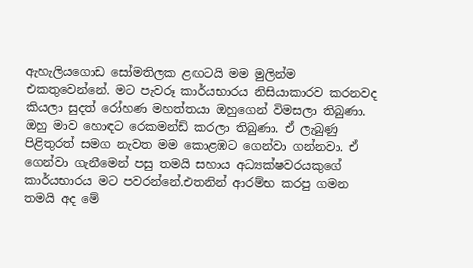ඇහැලියගොඩ සෝමතිලක ළඟටයි මම මුලින්ම එකතුවෙන්නේ. මට පැවරූ කාර්යභාරය නිසියාකාරව කරනවද කියලා සුදත් රෝහණ මහත්තයා ඔහුගෙන් විමසලා තිබුණා. ඔහු මාව හොඳට රෙකමන්ඩ් කරලා තිබුණා. ඒ ලැබුණු පිළිතුරත් සමග නැවත මම කොළඹට ගෙන්වා ගන්නවා. ඒ ගෙන්වා ගැනීමෙන් පසු තමයි සහාය අධ්‍යක්ෂවරයකුගේ කාර්යභාරය මට පවරන්නේ.එතනින් ආරම්භ කරපු ගමන තමයි අද මේ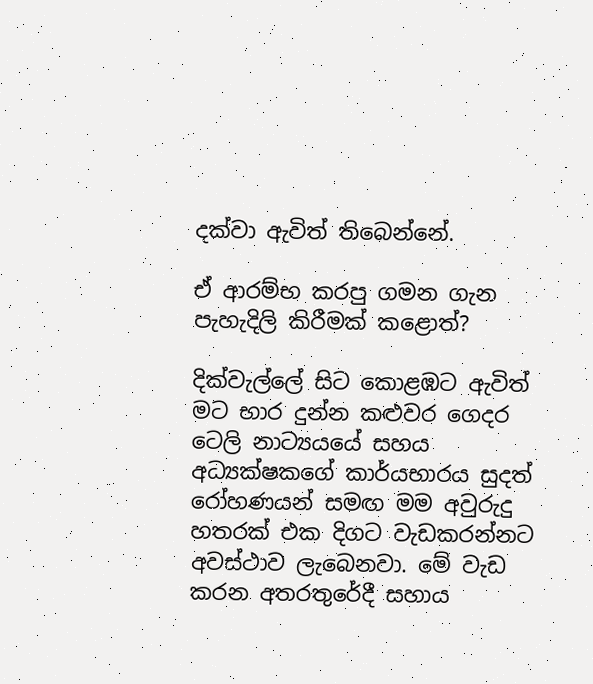දක්වා ඇවිත් තිබෙන්නේ.

ඒ ආරම්භ කරපු ගමන ගැන පැහැදිලි කිරීමක් කළොත්?

දික්වැල්ලේ සිට කොළඹට ඇවිත් මට භාර දුන්න කළුවර ගෙදර ටෙලි නාට්‍යයයේ සහය අධ්‍යක්ෂකගේ කාර්යභාරය සුදත් රෝහණයන් සමඟ මම අවුරුදු හතරක් එක දිගට වැඩකරන්නට අවස්ථාව ලැබෙනවා. මේ වැඩ කරන අතරතුරේදී සහාය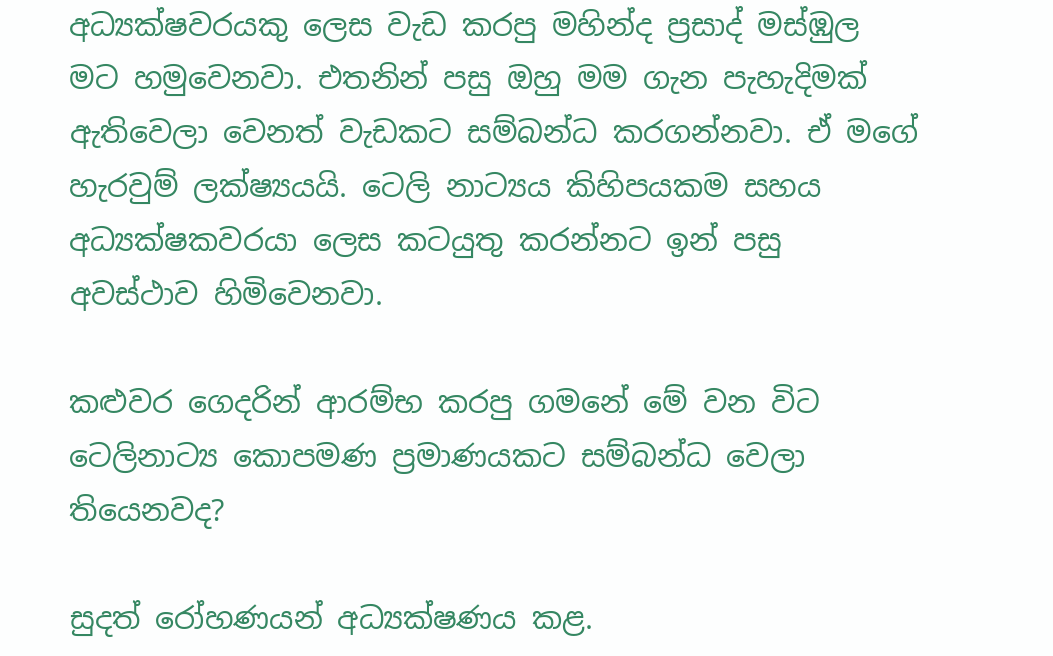අධ්‍යක්ෂවරයකු ලෙස වැඩ කරපු මහින්ද ප්‍රසාද් මස්ඹුල මට හමුවෙනවා. එතනින් පසු ඔහු මම ගැන පැහැදිමක් ඇතිවෙලා වෙනත් වැඩකට සම්බන්ධ කරගන්නවා. ඒ මගේ හැරවුම් ලක්ෂ්‍යයයි. ටෙලි නාට්‍යය කිහිපයකම සහය අධ්‍යක්ෂකවරයා ලෙස කටයුතු කරන්නට ඉන් පසු අවස්ථාව හිමිවෙනවා.

කළුවර ගෙදරින් ආරම්භ කරපු ගමනේ මේ වන විට ටෙලිනාට්‍ය කොපමණ ප්‍රමාණයකට සම්බන්ධ වෙලා තියෙනවද?

සුදත් රෝහණයන් අධ්‍යක්ෂණය කළ.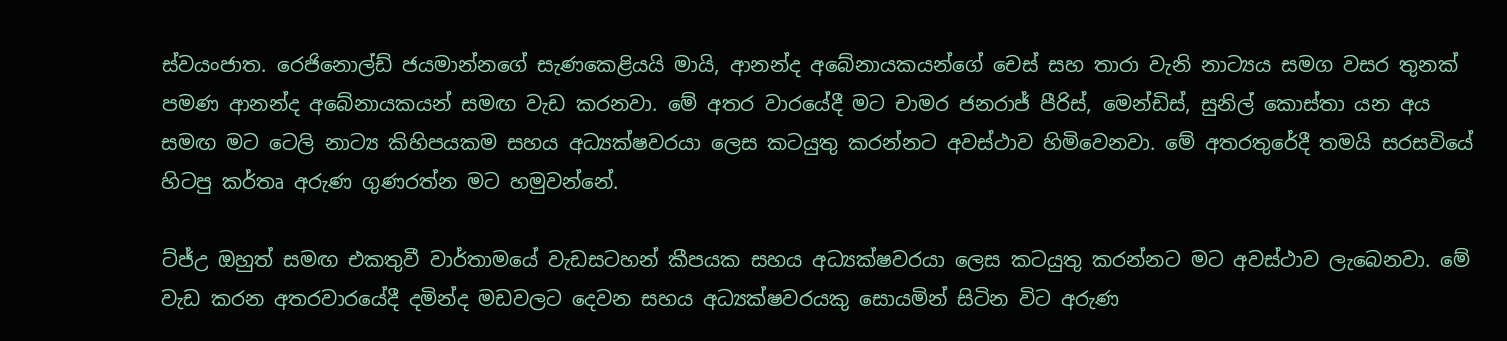ස්වයංජාත. රෙජිනොල්ඩ් ජයමාන්නගේ සැණකෙළියයි මායි, ආනන්ද අබේනායකයන්ගේ චෙස් සහ තාරා වැනි නාට්‍යය සමග වසර තුනක් පමණ ආනන්ද අබේනායකයන් සමඟ වැඩ කරනවා. මේ අතර වාරයේදී මට චාමර ජනරාජ් පීරිස්, මෙන්ඩිස්, සුනිල් කොස්තා යන අය සමඟ මට ටෙලි නාට්‍ය කිහිපයකම සහය අධ්‍යක්ෂවරයා ලෙස කටයුතු කරන්නට අවස්ථාව හිමිවෙනවා. මේ අතරතුරේදී තමයි සරසවියේ හිටපු කර්තෘ අරුණ ගුණරත්න මට හමුවන්නේ.

ට්ජ්උ ඔහුත් සමඟ එකතුවී වාර්තාමයේ වැඩසටහන් කීපයක සහය අධ්‍යක්ෂවරයා ලෙස කටයුතු කරන්නට මට අවස්ථාව ලැබෙනවා. මේ වැඩ කරන අතරවාරයේදී දමින්ද මඩවලට දෙවන සහය අධ්‍යක්ෂවරයකු සොයමින් සිටින විට අරුණ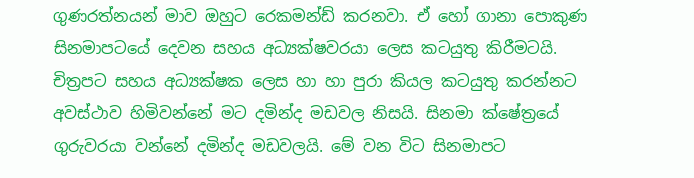ගුණරත්නයන් මාව ඔහුට රෙකමන්ඩ් කරනවා. ඒ හෝ ගානා පොකුණ සිනමාපටයේ දෙවන සහය අධ්‍යක්ෂවරයා ලෙස කටයුතු කිරීමටයි. චිත්‍රපට සහය අධ්‍යක්ෂක ලෙස හා හා පුරා කියල කටයුතු කරන්නට අවස්ථාව හිමිවන්නේ මට දමින්ද මඩවල නිසයි. සිනමා ක්ෂේත්‍රයේ ගුරුවරයා වන්නේ දමින්ද මඩවලයි. මේ වන විට සිනමාපට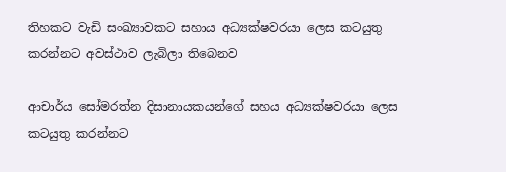තිහකට වැඩි සංඛ්‍යාවකට සහාය අධ්‍යක්ෂවරයා ලෙස කටයුතු කරන්නට අවස්ථාව ලැබිලා තිබෙනව

ආචාර්ය සෝමරත්න දිසානායකයන්ගේ සහය අධ්‍යක්ෂවරයා ලෙස කටයුතු කරන්නට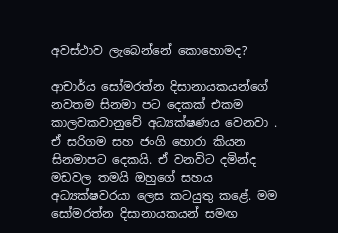අවස්ථාව ලැබෙන්නේ කොහොමද?

ආචාර්ය සෝමරත්න දිසානායකයන්ගේ නවතම සිනමා පට දෙකක් එකම කාලවකවානුවේ අධ්‍යක්ෂණය වෙනවා . ඒ සරිගම සහ ජංගි හොරා කියන සිනමාපට දෙකයි. ඒ වනවිට දමින්ද මඩවල තමයි ඔහුගේ සහය අධ්‍යක්ෂවරයා ලෙස කටයුතු කළේ. මම සෝමරත්න දිසානායකයන් සමඟ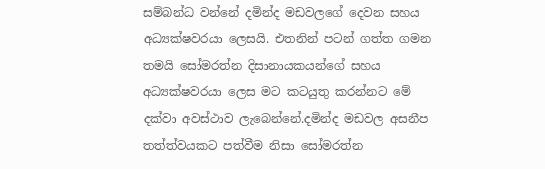සම්බන්ධ වන්නේ දමින්ද මඩවලගේ දෙවන සහය අධ්‍යක්ෂවරයා ලෙසයි. එතනින් පටන් ගත්ත ගමන තමයි සෝමරත්න දිසානායකයන්ගේ සහය අධ්‍යක්ෂවරයා ලෙස මට කටයුතු කරන්නට මේ දක්වා අවස්ථාව ලැබෙන්නේ.දමින්ද මඩවල අසනීප තත්ත්වයකට පත්වීම නිසා සෝමරත්න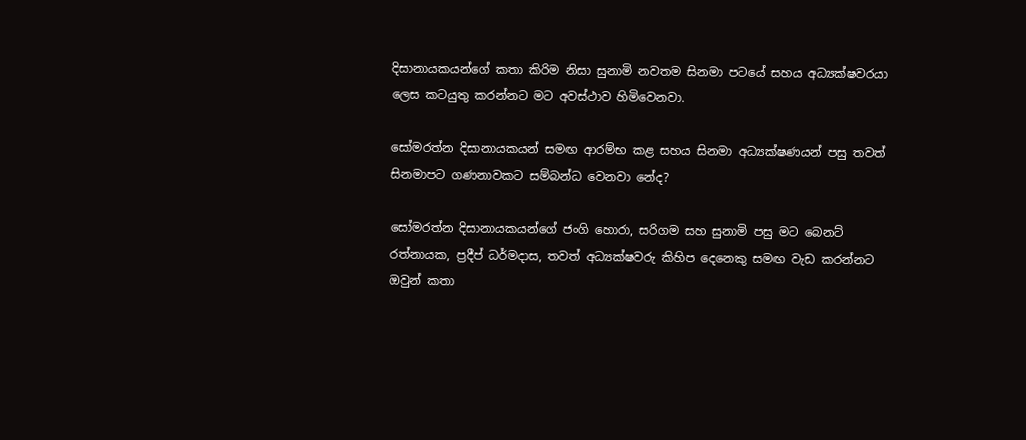දිසානායකයන්ගේ කතා කිරිම නිසා සුනාමි නවතම සිනමා පටයේ සහය අධ්‍යක්ෂවරයා ලෙස කටයුතු කරන්නට මට අවස්ථාව හිමිවෙනවා.

සෝමරත්න දිසානායකයන් සමඟ ආරම්භ කළ සහය සිනමා අධ්‍යක්ෂණයන් පසු තවත් සිනමාපට ගණනාවකට සම්බන්ධ වෙනවා නේද?

සෝමරත්න දිසානායකයන්ගේ ජංගි හොරා, සරිගම සහ සුනාමි පසු මට බෙනට් රත්නායක, ප්‍රදීප් ධර්මදාස, තවත් අධ්‍යක්ෂවරු කිහිප දෙනෙකු සමඟ වැඩ කරන්නට ඔවුන් කතා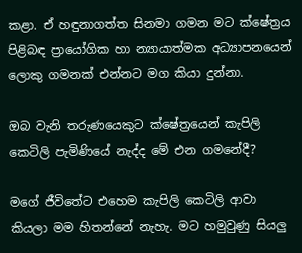කළා. ඒ හඳුනාගත්ත සිනමා ගමන මට ක්ෂේත්‍රය පිළිබඳ ප්‍රායෝගික හා න්‍යායාත්මක අධ්‍යාපනයෙන් ලොකු ගමනක් එන්නට මග කියා දුන්නා.

ඔබ වැනි තරුණයෙකුට ක්ෂේත්‍රයෙන් කැපිලි කෙටිලි පැමිණියේ නැද්ද මේ එන ගමනේදී?

මගේ ජීවිතේට එහෙම කැපිලි කෙටිලි ආවා කියලා මම හිතන්නේ නැහැ. මට හමුවුණු සියලු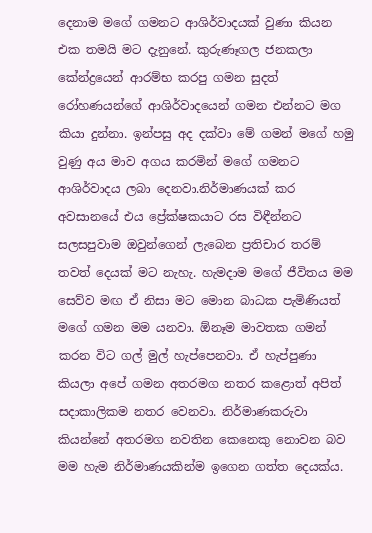දෙනාම මගේ ගමනට ආශිර්වාදයක් වුණා කියන එක තමයි මට දැනුනේ. කුරුණෑගල ජනකලා කේන්ද්‍රයෙන් ආරම්භ කරපු ගමන සුදත් රෝහණයන්ගේ ආශිර්වාදයෙන් ගමන එන්නට මග කියා දුන්නා. ඉන්පසු අද දක්වා මේ ගමන් මගේ හමු වුණු අය මාව අගය කරමින් මගේ ගමනට ආශිර්වාදය ලබා දෙනවා.නිර්මාණයක් කර අවසානයේ එය ප්‍රේක්ෂකයාට රස විඳීන්නට සලසපුවාම ඔවුන්ගෙන් ලැබෙන ප්‍රතිචාර තරම් තවත් දෙයක් මට නැහැ. හැමදාම මගේ ජීවිතය මම සෙව්ව මඟ ඒ නිසා මට මොන බාධක පැමිණියත් මගේ ගමන මම යනවා. ඕනෑම මාවතක ගමන් කරන විට ගල් මුල් හැප්පෙනවා. ඒ හැප්පුණා කියලා අපේ ගමන අතරමග නතර කළොත් අපිත් සදාකාලිකම නතර වෙනවා. නිර්මාණකරුවා කියන්නේ අතරමග නවතින කෙනෙකු නොවන බව මම හැම නිර්මාණයකින්ම ඉගෙන ගත්ත දෙයක්ය.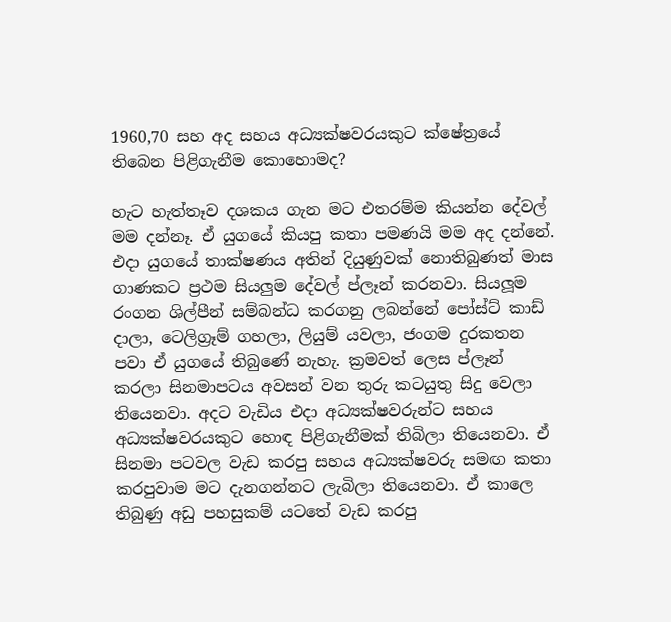1960,70 සහ අද සහය අධ්‍යක්ෂවරයකුට ක්ෂේත්‍රයේ තිබෙන පිළිගැනීම කොහොමද?

හැට හැත්තෑව දශකය ගැන මට එතරම්ම කියන්න දේවල් මම දන්නෑ. ඒ යුගයේ කියපු කතා පමණයි මම අද දන්නේ. එදා යුගයේ තාක්ෂණය අතින් දියුණුවක් නොතිබුණත් මාස ගාණකට ප්‍රථම සියලුම දේවල් ප්ලෑන් කරනවා. සියලූම රංගන ශිල්පීන් සම්බන්ධ කරගනු ලබන්නේ පෝස්ට් කාඩ් දාලා, ටෙලිග්‍රෑම් ගහලා, ලියුම් යවලා, ජංගම දුරකතන පවා ඒ යුගයේ තිබුණේ නැහැ. ක්‍රමවත් ලෙස ප්ලෑන් කරලා සිනමාපටය අවසන් වන තුරු කටයුතු සිදු වෙලා තියෙනවා. අදට වැඩිය එදා අධ්‍යක්ෂවරුන්ට සහය අධ්‍යක්ෂවරයකුට හොඳ පිළිගැනීමක් තිබිලා තියෙනවා. ඒ සිනමා පටවල වැඩ කරපු සහය අධ්‍යක්ෂවරු සමඟ කතා කරපුවාම මට දැනගන්නට ලැබිලා තියෙනවා. ඒ කාලෙ තිබුණු අඩු පහසුකම් යටතේ වැඩ කරපු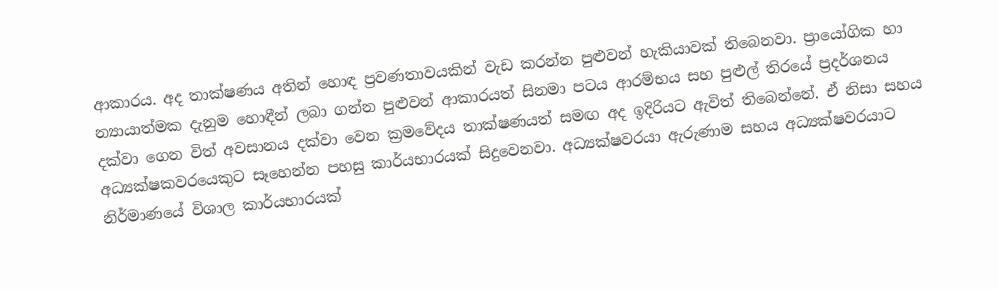ආකාරය. අද තාක්ෂණය අතින් හොඳ ප්‍රවණතාවයකින් වැඩ කරන්න පුළුවන් හැකියාවක් තිබෙනවා. ප්‍රායෝගික හා න්‍යායාත්මක දැනුම හොඳීන් ලබා ගන්න පුළුවන් ආකාරයත් සිනමා පටය ආරම්භය සහ පුළුල් තිරයේ ප්‍රදර්ශනය දක්වා ගෙන විත් අවසානය දක්වා වෙන ක්‍රමවේදය තාක්ෂණයත් සමඟ අද ඉදිරියට ඇවිත් තිබෙන්නේ. ඒ නිසා සහය අධ්‍යක්ෂකවරයෙකුට සෑහෙන්න පහසු කාර්යභාරයක් සිදුවෙනවා. අධ්‍යක්ෂවරයා ඇරුණාම සහය අධ්‍යක්ෂවරයාට නිර්මාණයේ විශාල කාර්යභාරයක්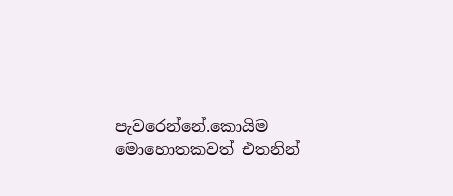පැවරෙන්නේ.කොයිම මොහොතකවත් එතනින්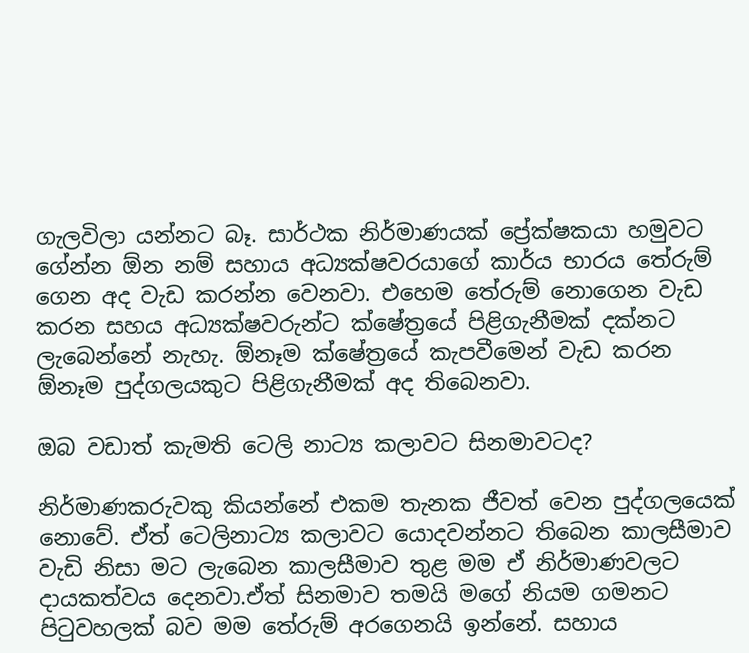ගැලවිලා යන්නට බෑ. සාර්ථක නිර්මාණයක් ප්‍රේක්ෂකයා හමුවට ගේන්න ඕන නම් සහාය අධ්‍යක්ෂවරයාගේ කාර්ය භාරය තේරුම් ගෙන අද වැඩ කරන්න වෙනවා. එහෙම තේරුම් නොගෙන වැඩ කරන සහය අධ්‍යක්ෂවරුන්ට ක්ෂේත්‍රයේ පිළිගැනීමක් දක්නට ලැබෙන්නේ නැහැ. ඕනෑම ක්ෂේත්‍රයේ කැපවීමෙන් වැඩ කරන ඕනෑම පුද්ගලයකුට පිළිගැනීමක් අද තිබෙනවා.

ඔබ වඩාත් කැමති ටෙලි නාට්‍ය කලාවට සිනමාවටද?

නිර්මාණකරුවකු කියන්නේ එකම තැනක ජීවත් වෙන පුද්ගලයෙක් නොවේ. ඒත් ටෙලිනාට්‍ය කලාවට යොදවන්නට තිබෙන කාලසීමාව වැඩි නිසා මට ලැබෙන කාලසීමාව තුළ මම ඒ නිර්මාණවලට දායකත්වය දෙනවා.ඒත් සිනමාව තමයි මගේ නියම ගමනට පිටුවහලක් බව මම තේරුම් අරගෙනයි ඉන්නේ. සහාය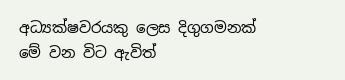අධ්‍යක්ෂවරයකු ලෙස දිගුගමනක් මේ වන විට ඇවිත්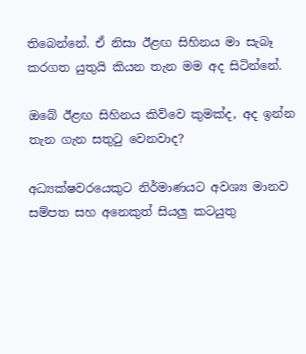තිබෙන්නේ. ඒ නිසා ඊළඟ සිහිනය මා සැබෑ කරගත යුතුයි කියන තැන මම අද සිටින්නේ.

ඔබේ ඊළඟ සිහිනය කිව්වෙ කුමක්ද, අද ඉන්න තැන ගැන සතුටු වෙනවාද?

අධ්‍යක්ෂවරයෙකුට නිර්මාණයට අවශ්‍ය මානව සම්පත සහ අනෙකුත් සියලු කටයුතු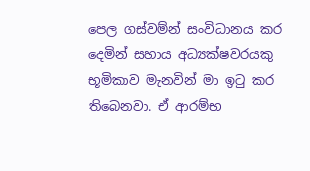පෙල ගස්වම්න් සංවිධානය කර දෙමින් සහාය අධ්‍යක්ෂවරයකු භූමිකාව මැනවින් මා ඉටු කර තිබෙනවා. ඒ ආරම්භ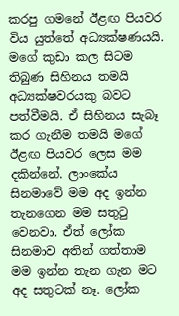කරපු ගමනේ ඊළඟ පියවර විය යුත්තේ අධ්‍යක්ෂණයයි. මගේ කුඩා කල සිටම තිබුණ සිහිනය තමයි අධ්‍යක්ෂවරයකු බවට පත්වීමයි. ඒ සිහිනය සැබෑ කර ගැනීම තමයි මගේ ඊළඟ පියවර ලෙස මම දකින්නේ. ලාංකේය සිනමාවේ මම අද ඉන්න තැනගෙන මම සතුටු වෙනවා. ඒත් ලෝක සිනමාව අතින් ගත්තාම මම ඉන්න තැන ගැන මට අද සතුටක් නෑ. ලෝක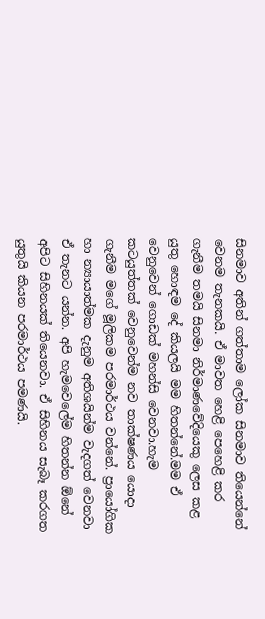සිනමාව අතින් ගත්තාම ලෝක සිනමාව තියෙන්නේ වෙනම තැනකයි. ඒ මාවත හෙළි පෙහෙළි කර ගැනීම තමයි සිනමා නිර්මාණවේදියෙකු ලෙස කළ යුතු හොඳම දේ කියලයි මම හිතන්නේ.මම ඒ වෙනුවෙන් ගොඩක් මහන්සි වෙනවා.හැම කටයුත්තක් වෙනුවෙන්ම නව තාක්ෂණය යොදා ගැනීම මගේ මූලිකම පරමාර්ථය වන්නේ. ප්‍රායෝගික හා න්‍යායාත්මක දැනුම අතිශයින්ම වැදගත් වෙනවා ඒ තැනට යන්න. අපි හැමවෙලේම හිතන්න ඕනේ අපිට සිහිනයක් තියෙනවා. ඒ සිහිනය සැබෑ කරගත යුතුයි කියන පරමාර්ථය පමණයි.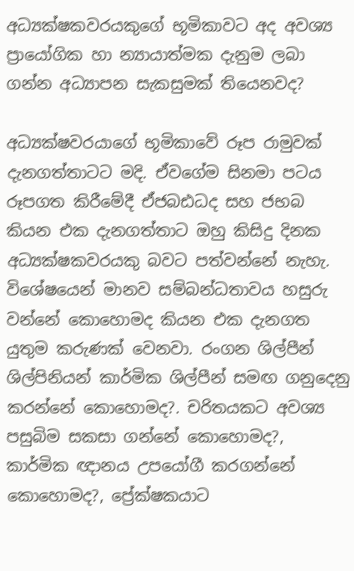අධ්‍යක්ෂකවරයකුගේ භූමිකාවට අද අවශ්‍ය ප්‍රායෝගික හා න්‍යායාත්මක දැනුම ලබා ගන්න අධ්‍යාපන සැකසුමක් තියෙනවද?

අධ්‍යක්ෂවරයාගේ භූමිකාවේ රූප රාමුවක් දැනගත්තාටට මදි. ඒවගේම සිනමා පටය රූපගත කිරීමේදී ඒජබඪධද සහ ජභබ කියන එක දැනගත්තාට ඔහු කිසිදු දිනක අධ්‍යක්ෂකවරයකු බවට පත්වන්නේ නැහැ. විශේෂයෙන් මානව සම්බන්ධතාවය හසුරු වන්නේ කොහොමද කියන එක දැනගත යුතුම කරුණක් වෙනවා. රංගන ශිල්පීන් ශිල්පිනියන් කාර්මික ශිල්පීන් සමඟ ගනුදෙනු කරන්නේ කොහොමද?. චරිතයකට අවශ්‍ය පසුබිම සකසා ගන්නේ කොහොමද?, කාර්මික ඥානය උපයෝගී කරගන්නේ කොහොමද?, ප්‍රේක්ෂකයාට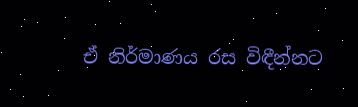ඒ නිර්මාණය රස විඳීන්නට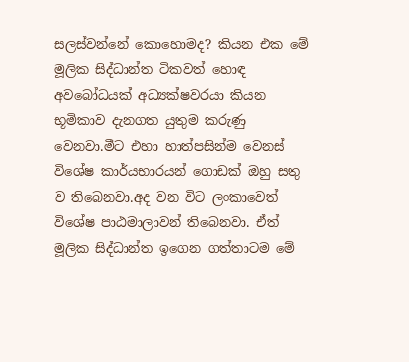සලස්වන්නේ කොහොමද? කියන එක මේ මූලික සිද්ධාන්ත ටිකවත් හොඳ අවබෝධයක් අධ්‍යක්ෂවරයා කියන භූමිකාව දැනගත යුතුම කරුණු වෙනවා.මීට එහා හාත්පසින්ම වෙනස් විශේෂ කාර්යභාරයන් ගොඩක් ඔහු සතු ව තිබෙනවා.අද වන විට ලංකාවෙත් විශේෂ පාඨමාලාවන් තිබෙනවා. ඒත් මූලික සිද්ධාන්ත ඉගෙන ගත්තාටම මේ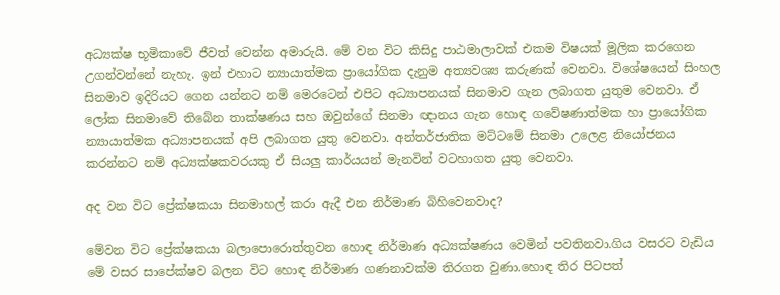අධ්‍යක්ෂ භූමිකාවේ ජීවත් වෙන්න අමාරුයි. මේ වන විට කිසිදු පාඨමාලාවක් එකම විෂයක් මූලික කරගෙන උගන්වන්නේ නැහැ. ඉන් එහාට න්‍යායාත්මක ප්‍රායෝගික දැනුම අත්‍යවශ්‍ය කරුණක් වෙනවා. විශේෂයෙන් සිංහල සිනමාව ඉදිරියට ගෙන යන්නට නම් මෙරටෙන් එපිට අධ්‍යාපනයක් සිනමාව ගැන ලබාගත යුතුම වෙනවා. ඒ ලෝක සිනමාවේ තිබේන තාක්ෂණය සහ ඔවුන්ගේ සිනමා ඥානය ගැන හොඳ ගවේෂණාත්මක හා ප්‍රායෝගික න්‍යායාත්මක අධ්‍යාපනයක් අපි ලබාගත යුතු වෙනවා. අන්තර්ජාතික මට්ටමේ සිනමා උලෙළ නියෝජනය කරන්නට නම් අධ්‍යක්ෂකවරයකු ඒ සියලු කාර්යයන් මැනවින් වටහාගත යුතු වෙනවා.

අද වන විට ප්‍රේක්ෂකයා සිනමාහල් කරා ඇදී එන නිර්මාණ බිහිවෙනවාද?

මේවන විට ප්‍රේක්ෂකයා බලාපොරොත්තුවන හොඳ නිර්මාණ අධ්‍යක්ෂණය වෙමින් පවතිනවා.ගිය වසරට වැඩිය මේ වසර සාපේක්ෂව බලන විට හොඳ නිර්මාණ ගණනාවක්ම තිරගත වුණා.හොඳ තිර පිටපත්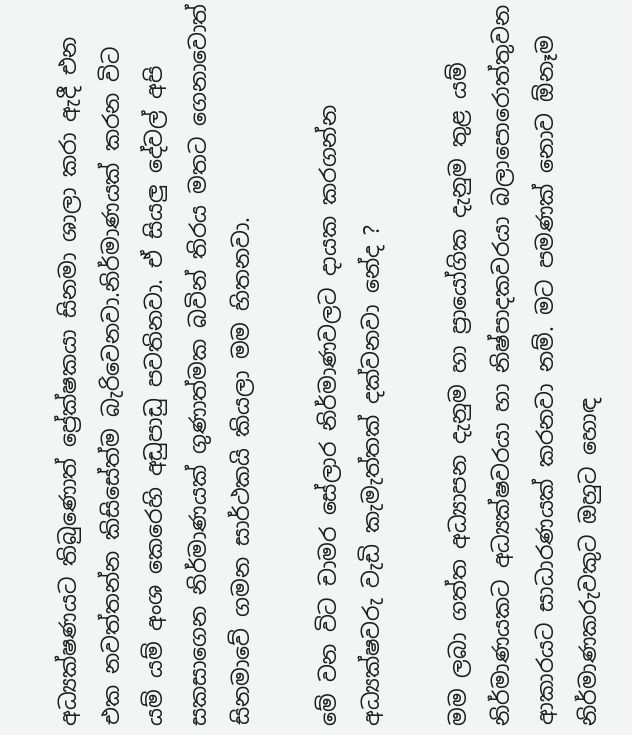අධ්‍යක්ෂණයට තිබුණොත් ප්‍රේක්ෂකයා සිනමා ශාලා කරා ඇදී එන එක නවත්තන්න කිසිසේත්ම බැරිවෙනවා.නිර්මාණයක් කරන විට යම් යම් අංශ කෙරෙහි අඩුපාඩු පවතිනවා. ඒ සියලු දේවල් අපි සකසාගෙන නිර්මාණයක් ගුණාත්මක බවින් තිරය මතට ගෙනාවොත් සිනමාවේ ගමන සාර්ථකයි කියලා මම හිතනවා.

මේ වන විට චාමර සේලාර නිර්මාණවලට දායක කරගන්න අධ්‍යක්ෂවරු වැඩි කැමැත්තක් දක්වනවා නේද ?

මම ලබා ගත්ත අධ්‍යාපන දැනුම හා ප්‍රායෝගික දැනුම තුළ යම් නිර්මාණයකට අධ්‍යක්ෂවරයා හා නිෂ්පාදකවරයා බලාපොරොත්තුවන ආකාරයට සාධාරණයක් කරනවා නම්. මට පමණක් නොව ඕනෑම නිර්මාණකරුවකුට ඔහුට හොඳ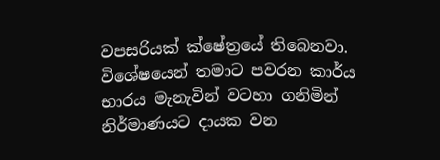වපසරියක් ක්ෂේත්‍රයේ තිබෙනවා. විශේෂයෙන් තමාට පවරන කාර්ය භාරය මැනැවින් වටහා ගනිමින් නිර්මාණයට දායක වන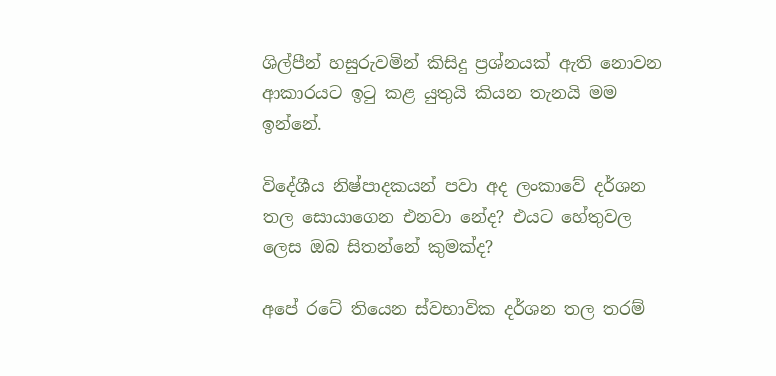ශිල්පීන් හසුරුවමින් කිසිදු ප්‍රශ්නයක් ඇති නොවන ආකාරයට ඉටු කළ යුතුයි කියන තැනයි මම ඉන්නේ.

විදේශීය නිෂ්පාදකයන් පවා අද ලංකාවේ දර්ශන තල සොයාගෙන එනවා නේද? එයට හේතුවල ලෙස ඔබ සිතන්නේ කුමක්ද?

අපේ රටේ තියෙන ස්වභාවික දර්ශන තල තරම්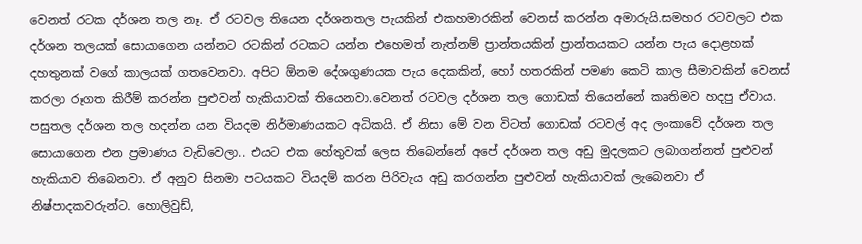වෙනත් රටක දර්ශන තල නෑ. ඒ රටවල තියෙන දර්ශනතල පැයකින් එකහමාරකින් වෙනස් කරන්න අමාරුයි.සමහර රටවලට එක දර්ශන තලයක් සොයාගෙන යන්නට රටකින් රටකට යන්න එහෙමත් නැත්නම් ප්‍රාන්තයකින් ප්‍රාන්තයකට යන්න පැය දොළහක් දහතුනක් වගේ කාලයක් ගතවෙනවා. අපිට ඕනම දේශගුණයක පැය දෙකකින්, හෝ හතරකින් පමණ කෙටි කාල සීමාවකින් වෙනස් කරලා රූගත කිරීම් කරන්න පුළුවන් හැකියාවක් තියෙනවා.වෙනත් රටවල දර්ශන තල ගොඩක් තියෙන්නේ කෘතිමව හදපු ඒවාය. පසුතල දර්ශන තල හදන්න යන වියදම නිර්මාණයකට අධිකයි. ඒ නිසා මේ වන විටත් ගොඩක් රටවල් අද ලංකාවේ දර්ශන තල සොයාගෙන එන ප්‍රමාණය වැඩිවෙලා.. එයට එක හේතුවක් ලෙස තිබෙන්නේ අපේ දර්ශන තල අඩු මුදලකට ලබාගන්නත් පුළුවන් හැකියාව තිබෙනවා. ඒ අනුව සිනමා පටයකට වියදම් කරන පිරිවැය අඩු කරගන්න පුළුවන් හැකියාවක් ලැබෙනවා ඒ නිෂ්පාදකවරුන්ට. හොලිවුඩ්,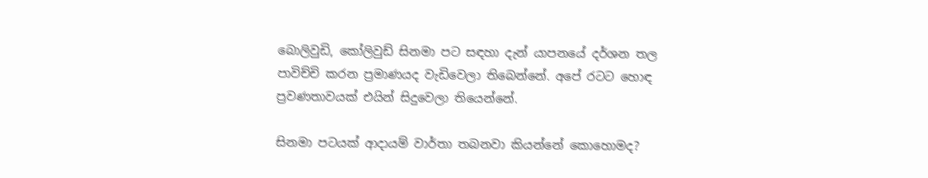බොලිවුඩි, කෝලිවුඩ් සිනමා පට සඳහා දැන් යාපනයේ දර්ශන තල පාවිච්චි කරන ප්‍රමාණයද වැඩිවෙලා තිබෙන්නේ. අපේ රටට හොඳ ප්‍රවණතාවයක් එයින් සිදුවෙලා තියෙන්නේ.

සිනමා පටයක් ආදායම් වාර්තා තබනවා කියන්නේ කොහොමද?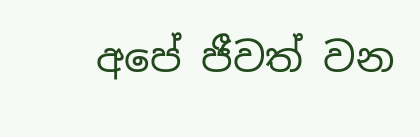අපේ ජීවත් වන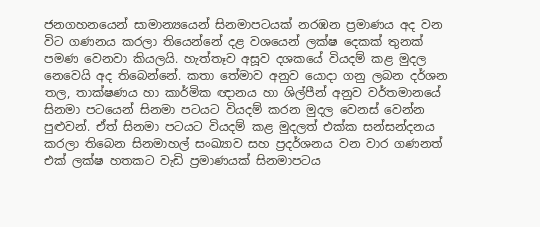ජනගහනයෙන් සාමාන්‍යයෙන් සිනමාපටයක් නරඹන ප්‍රමාණය අද වන විට ගණනය කරලා තියෙන්නේ දළ වශයෙන් ලක්ෂ දෙකක් තුනක් පමණ වෙනවා කියලයි. හැත්තෑව අසූව දශකයේ වියදම් කළ මුදල නෙවෙයි අද තිබෙන්නේ. කතා තේමාව අනුව යොදා ගනු ලබන දර්ශන තල, තාක්ෂණය හා කාර්මික ඥානය හා ශිල්පීන් අනුව වර්තමානයේ සිනමා පටයෙන් සිනමා පටයට වියදම් කරන මුදල වෙනස් වෙන්න පුළුවන්. ඒත් සිනමා පටයට වියදම් කළ මුදලත් එක්ක සන්සන්දනය කරලා තිබෙන සිනමාහල් සංඛ්‍යාව සහ ප්‍රදර්ශනය වන වාර ගණනත් එක් ලක්ෂ හතකට වැඩි ප්‍රමාණයක් සිනමාපටය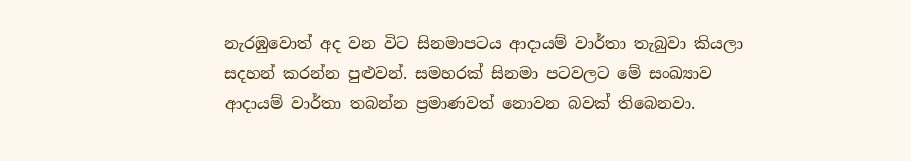නැරඹුවොත් අද වන විට සිනමාපටය ආදායම් වාර්තා තැබුවා කියලා සදහන් කරන්න පුළුවන්. සමහරක් සිනමා පටවලට මේ සංඛ්‍යාව ආදායම් වාර්තා තබන්න ප්‍රමාණවත් නොවන බවක් තිබෙනවා.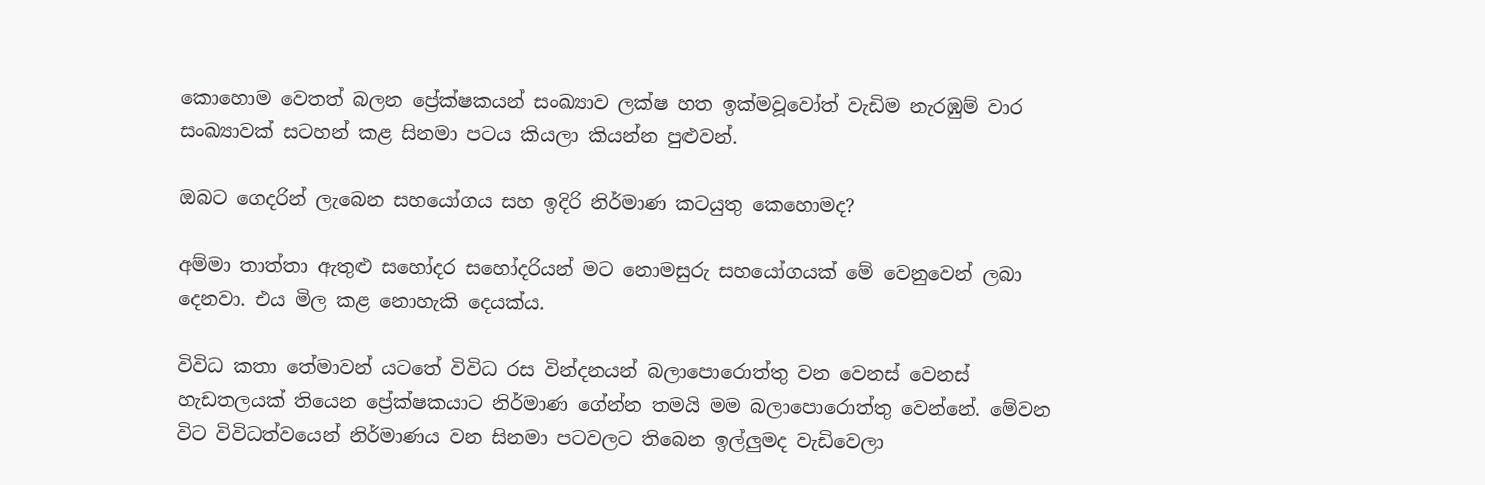කොහොම වෙතත් බලන ප්‍රේක්ෂකයන් සංඛ්‍යාව ලක්ෂ හත ඉක්මවූවෝත් වැඩිම නැරඹුම් වාර සංඛ්‍යාවක් සටහන් කළ සිනමා පටය කියලා කියන්න පුළුවන්.

ඔබට ගෙදරින් ලැබෙන සහයෝගය සහ ඉදිරි නිර්මාණ කටයුතු කෙහොමද?

අම්මා තාත්තා ඇතුළු සහෝදර සහෝදරියන් මට නොමසුරු සහයෝගයක් මේ වෙනුවෙන් ලබා දෙනවා. එය මිල කළ නොහැකි දෙයක්ය.

විවිධ කතා තේමාවන් යටතේ විවිධ රස වින්දනයන් බලාපොරොත්තු වන වෙනස් වෙනස් හැඩතලයක් තියෙන ප්‍රේක්ෂකයාට නිර්මාණ ගේන්න තමයි මම බලාපොරොත්තු වෙන්නේ. මේවන විට විවිධත්වයෙන් නිර්මාණය වන සිනමා පටවලට තිබෙන ඉල්ලුමද වැඩිවෙලා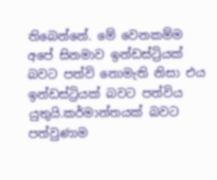තිබෙන්නේ. මේ වෙනකම්ම අපේ සිනමාව ඉන්ඩස්ට්‍රියක් බවට පත්වි නොමැති නිසා එය ඉන්ඩස්ට්‍රියක් බවට පත්විය යුතුයි.කර්මාන්තයක් බවට පත්වුණාම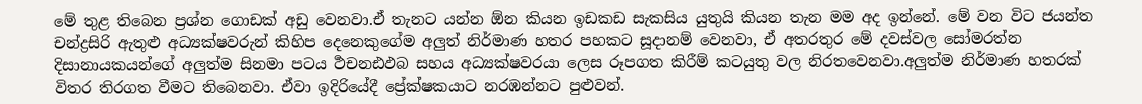මේ තුළ තිබෙන ප්‍රශ්න ගොඩක් අඩු වෙනවා.ඒ තැනට යන්න ඕන කියන ඉඩකඩ සැකසිය යුතුයි කියන තැන මම අද ඉන්නේ. මේ වන විට ජයන්ත චන්ද්‍රසිරි ඇතුළු අධ්‍යක්ෂවරුන් කිහිප දෙනෙකුගේම අලුත් නිර්මාණ හතර පහකට සූදානම් වෙනවා, ඒ අතරතුර මේ දවස්වල සෝමරත්න දිසානායකයන්ගේ අලුත්ම සිනමා පටය ර්‍ථචනඪඵබ සහය අධ්‍යක්ෂවරයා ලෙස රූපගත කිරීම් කටයුතු වල නිරතවෙනවා.අලුත්ම නිර්මාණ හතරක් විතර තිරගත වීමට තිබෙනවා. ඒවා ඉදිරියේදී ප්‍රේක්ෂකයාට නරඹන්නට පුළුවන්.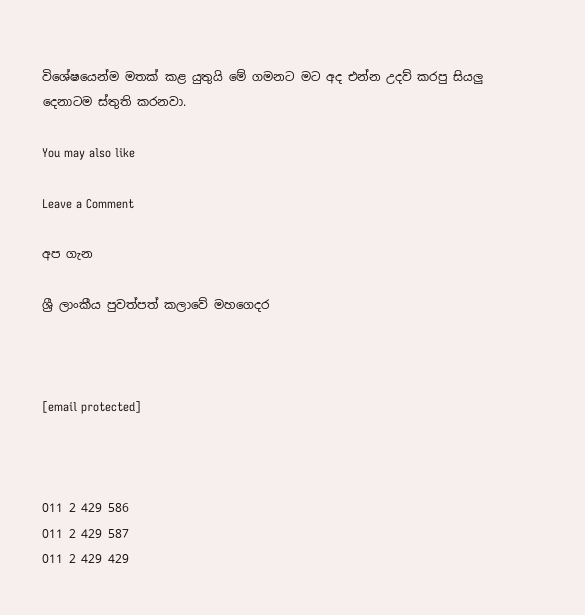විශේෂයෙන්ම මතක් කළ යුතුයි මේ ගමනට මට අද එන්න උදව් කරපු සියලු දෙනාටම ස්තුති කරනවා.

You may also like

Leave a Comment

අප ගැන

ශ්‍රී ලාංකීය පුවත්පත් කලාවේ මහගෙදර



[email protected]



011 2 429 586
011 2 429 587
011 2 429 429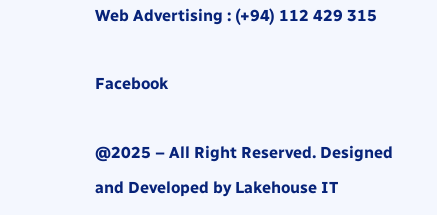Web Advertising : (+94) 112 429 315

Facebook

@2025 – All Right Reserved. Designed and Developed by Lakehouse IT